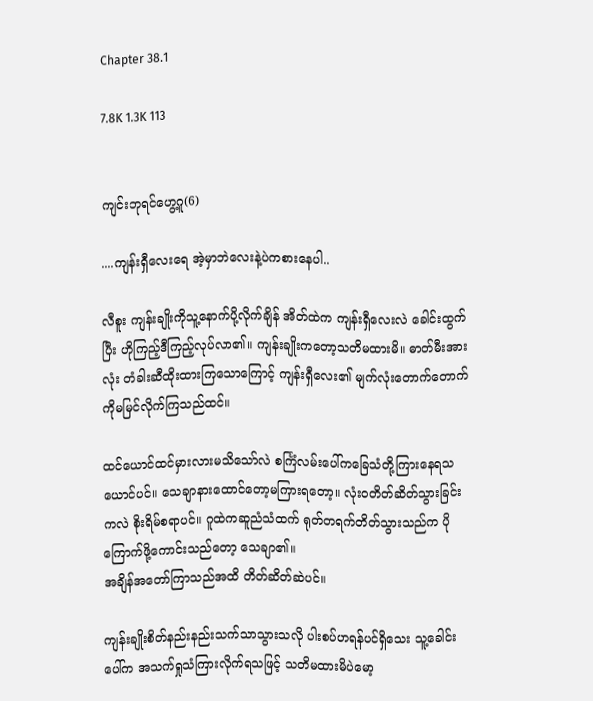Chapter 38.1

7.8K 1.3K 113


ကျင်းဘုရင်ဟွေ့ဂူ(6)

....ကျန်းရှီလေးရေ အဲ့မှာဘဲလေးနဲ့ပဲကစားနေပါ..

လီစူး ကျန်းချိုးကိုသူ့နောက်ပို့လိုက်ချိန် အိတ်ထဲက ကျန်းရှီလေးလဲ ခေါင်းထွက်ပြီး ဟိုကြည့်ဒီကြည့်လုပ်လာ၏။ ကျန်းချိုးကတော့သတိမထားမိ။ ဓာတ်မီးအားလုံး တံခါးဆီထိုးထားကြသောကြောင့် ကျန်းရှီလေး၏ မျက်လုံးတောက်တောက်ကိုမမြင်လိုက်ကြသည်ထင်။

ထင်ယောင်ထင်မှားလားမသိသော်လဲ စင်္ကြံလမ်းပေါ်ကခြေသံတို့ကြားနေရသယောင်ပင်။ သေချာနားထောင်တော့မကြားရတော့။ လုံး၀တိတ်ဆိတ်သွားခြင်းကလဲ စိုးရိမ်စရာပင်။ ဂူထဲကဆူညံသံထက် ရုတ်တရက်တိတ်သွားသည်က ပိုကြောက်ဖို့ကောင်းသည်တော့ သေချာ၏။
အချိန်အတော်ကြာသည်အထိ တိတ်ဆိတ်ဆဲပင်။

ကျန်းချိုးစိတ်နည်းနည်းသက်သာသွားသလို ပါးစပ်ဟရန်ပင်ရှိသေး သူ့ခေါင်းပေါ်က အသက်ရှုသံကြားလိုက်ရသဖြင့် သတိမထားမိပဲမော့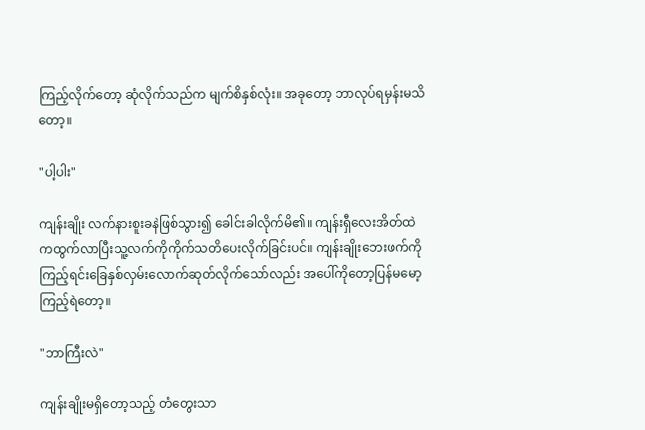ကြည့်လိုက်တော့ ဆုံလိုက်သည်က မျက်စိနှစ်လုံး။ အခုတော့ ဘာလုပ်ရမှန်းမသိတော့။

"ပါ့ပါး"

ကျန်းချိုး လက်နားစူးခနဲဖြစ်သွား၍ ခေါင်းခါလိုက်မိ၏။ ကျန်းရှီလေးအိတ်ထဲကထွက်လာပြီးသူ့လက်ကိုကိုက်သတိပေးလိုက်ခြင်းပင်။ ကျန်းချိုးဘေးဖက်ကိုကြည့်ရင်းခြေနှစ်လှမ်းလောက်ဆုတ်လိုက်သော်လည်း အပေါ်ကိုတော့ပြန်မမော့ကြည့်ရဲတော့။

"ဘာကြီးလဲ"

ကျန်းချိုးမရှိတော့သည့် တံတွေးသာ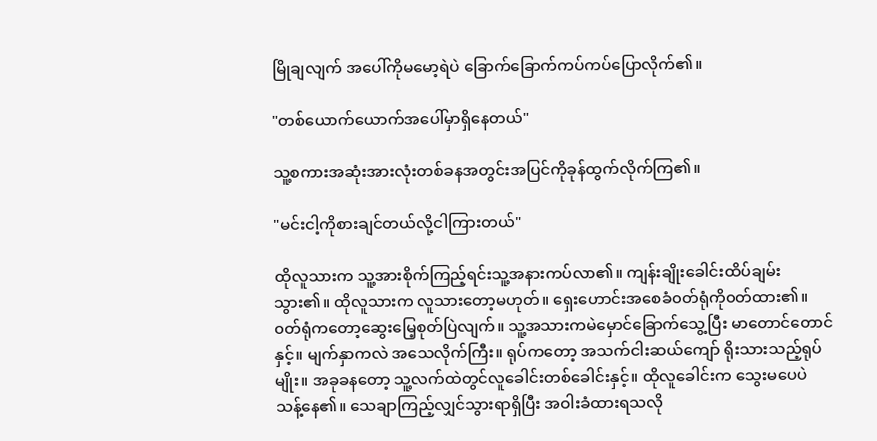မြိုချလျက် အပေါ်ကိုမမော့ရဲပဲ ခြောက်ခြောက်ကပ်ကပ်ပြောလိုက်၏။

"တစ်ယောက်ယောက်အပေါ်မှာရှိနေတယ်"

သူ့စကားအဆုံးအားလုံးတစ်ခနအတွင်းအပြင်ကိုခုန်ထွက်လိုက်ကြ၏။

"မင်းငါ့ကိုစားချင်တယ်လို့ငါကြားတယ်"

ထိုလူသားက သူ့အားစိုက်ကြည့်ရင်းသူ့အနားကပ်လာ၏။ ကျန်းချိုးခေါင်းထိပ်ချမ်းသွား၏။ ထိုလူသားက လူသားတော့မဟုတ်။ ရှေးဟောင်းအစေခံ၀တ်ရုံကို၀တ်ထား၏။ ၀တ်ရုံကတော့ဆွေးမြေ့စုတ်ပြဲလျက်။ သူ့အသားကမဲမှောင်ခြောက်သွေ့ပြီး မာတောင်တောင်နှင့်။ မျက်နှာကလဲ အသေလိုက်ကြီး။ ရုပ်ကတော့ အသက်ငါးဆယ်ကျော် ရိုးသားသည့်ရုပ်မျိုး။ အခုခနတော့ သူ့လက်ထဲတွင်လူခေါင်းတစ်ခေါင်းနှင့်။ ထိုလူခေါင်းက သွေးမပေပဲ သန့်နေ၏။ သေချာကြည့်လျှင်သွားရာရှိပြီး အဝါးခံထားရသလို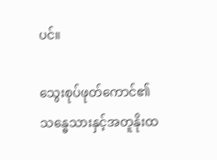ပင်။

သွေးစုပ်ဖုတ်ကောင်၏ သန္ဓေသားနှင့်အတူနိုးထ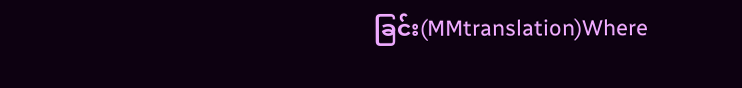ခြင်း(MMtranslation)Where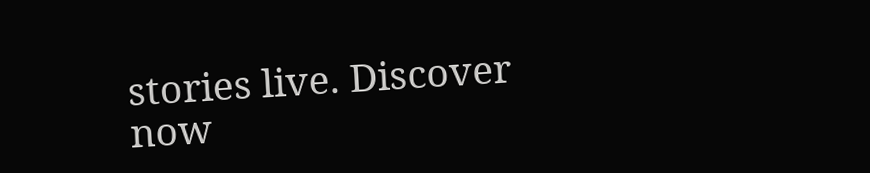stories live. Discover now